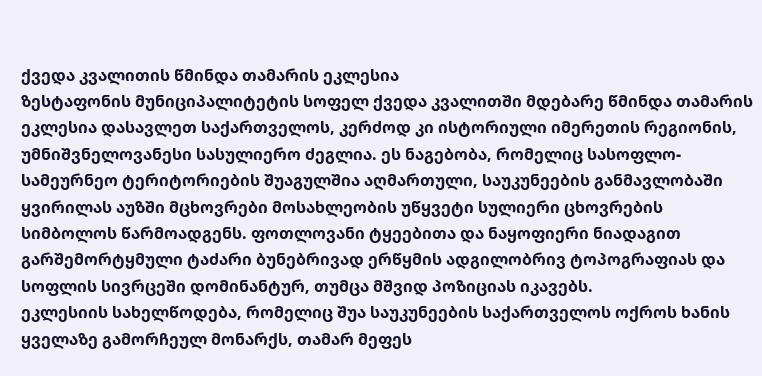ქვედა კვალითის წმინდა თამარის ეკლესია
ზესტაფონის მუნიციპალიტეტის სოფელ ქვედა კვალითში მდებარე წმინდა თამარის ეკლესია დასავლეთ საქართველოს, კერძოდ კი ისტორიული იმერეთის რეგიონის, უმნიშვნელოვანესი სასულიერო ძეგლია. ეს ნაგებობა, რომელიც სასოფლო-სამეურნეო ტერიტორიების შუაგულშია აღმართული, საუკუნეების განმავლობაში ყვირილას აუზში მცხოვრები მოსახლეობის უწყვეტი სულიერი ცხოვრების სიმბოლოს წარმოადგენს. ფოთლოვანი ტყეებითა და ნაყოფიერი ნიადაგით გარშემორტყმული ტაძარი ბუნებრივად ერწყმის ადგილობრივ ტოპოგრაფიას და სოფლის სივრცეში დომინანტურ, თუმცა მშვიდ პოზიციას იკავებს.
ეკლესიის სახელწოდება, რომელიც შუა საუკუნეების საქართველოს ოქროს ხანის ყველაზე გამორჩეულ მონარქს, თამარ მეფეს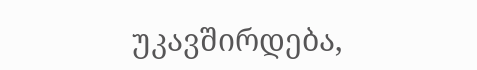უკავშირდება,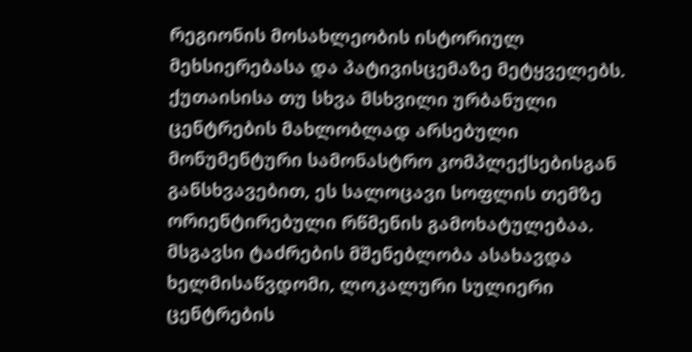რეგიონის მოსახლეობის ისტორიულ მეხსიერებასა და პატივისცემაზე მეტყველებს. ქუთაისისა თუ სხვა მსხვილი ურბანული ცენტრების მახლობლად არსებული მონუმენტური სამონასტრო კომპლექსებისგან განსხვავებით, ეს სალოცავი სოფლის თემზე ორიენტირებული რწმენის გამოხატულებაა. მსგავსი ტაძრების მშენებლობა ასახავდა ხელმისაწვდომი, ლოკალური სულიერი ცენტრების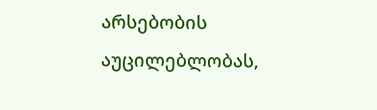არსებობის აუცილებლობას,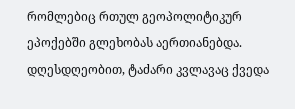რომლებიც რთულ გეოპოლიტიკურ ეპოქებში გლეხობას აერთიანებდა.
დღესდღეობით, ტაძარი კვლავაც ქვედა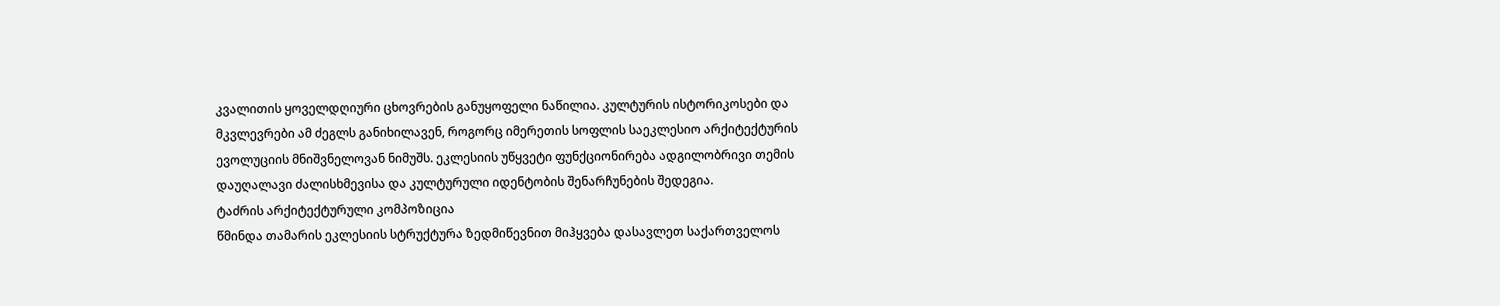კვალითის ყოველდღიური ცხოვრების განუყოფელი ნაწილია. კულტურის ისტორიკოსები და მკვლევრები ამ ძეგლს განიხილავენ, როგორც იმერეთის სოფლის საეკლესიო არქიტექტურის ევოლუციის მნიშვნელოვან ნიმუშს. ეკლესიის უწყვეტი ფუნქციონირება ადგილობრივი თემის დაუღალავი ძალისხმევისა და კულტურული იდენტობის შენარჩუნების შედეგია.
ტაძრის არქიტექტურული კომპოზიცია
წმინდა თამარის ეკლესიის სტრუქტურა ზედმიწევნით მიჰყვება დასავლეთ საქართველოს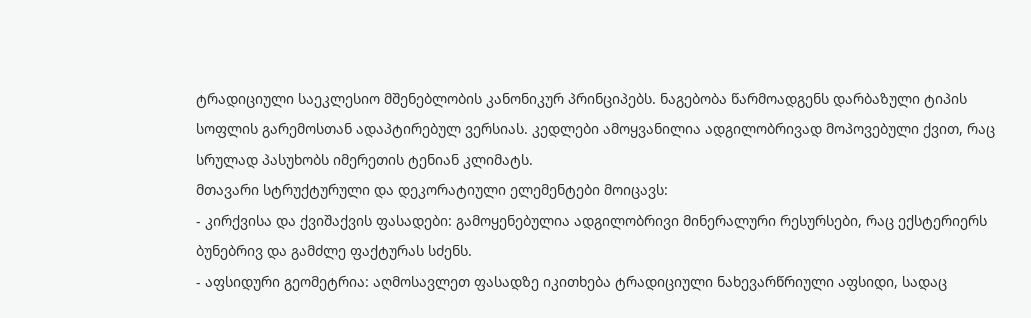ტრადიციული საეკლესიო მშენებლობის კანონიკურ პრინციპებს. ნაგებობა წარმოადგენს დარბაზული ტიპის სოფლის გარემოსთან ადაპტირებულ ვერსიას. კედლები ამოყვანილია ადგილობრივად მოპოვებული ქვით, რაც სრულად პასუხობს იმერეთის ტენიან კლიმატს.
მთავარი სტრუქტურული და დეკორატიული ელემენტები მოიცავს:
- კირქვისა და ქვიშაქვის ფასადები: გამოყენებულია ადგილობრივი მინერალური რესურსები, რაც ექსტერიერს ბუნებრივ და გამძლე ფაქტურას სძენს.
- აფსიდური გეომეტრია: აღმოსავლეთ ფასადზე იკითხება ტრადიციული ნახევარწრიული აფსიდი, სადაც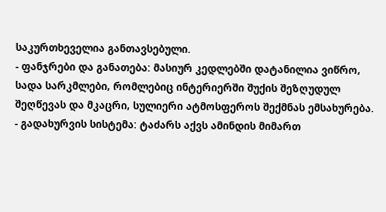საკურთხეველია განთავსებული.
- ფანჯრები და განათება: მასიურ კედლებში დატანილია ვიწრო, სადა სარკმლები, რომლებიც ინტერიერში შუქის შეზღუდულ შეღწევას და მკაცრი, სულიერი ატმოსფეროს შექმნას ემსახურება.
- გადახურვის სისტემა: ტაძარს აქვს ამინდის მიმართ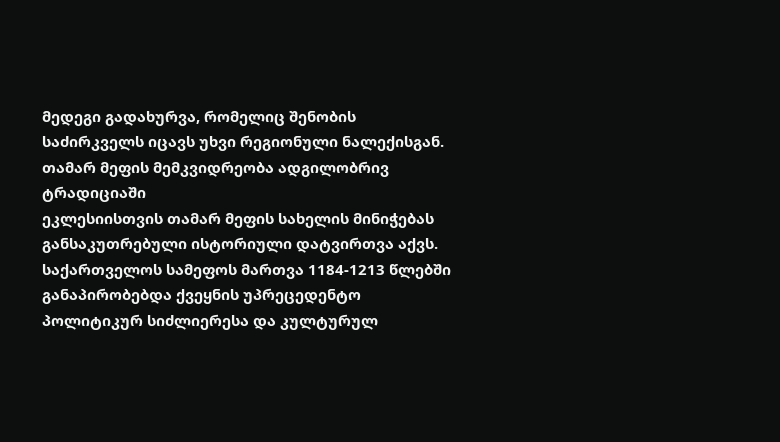მედეგი გადახურვა, რომელიც შენობის საძირკველს იცავს უხვი რეგიონული ნალექისგან.
თამარ მეფის მემკვიდრეობა ადგილობრივ ტრადიციაში
ეკლესიისთვის თამარ მეფის სახელის მინიჭებას განსაკუთრებული ისტორიული დატვირთვა აქვს. საქართველოს სამეფოს მართვა 1184-1213 წლებში განაპირობებდა ქვეყნის უპრეცედენტო პოლიტიკურ სიძლიერესა და კულტურულ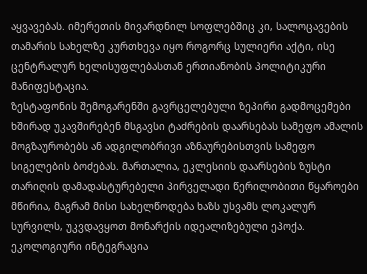აყვავებას. იმერეთის მივარდნილ სოფლებშიც კი, სალოცავების თამარის სახელზე კურთხევა იყო როგორც სულიერი აქტი, ისე ცენტრალურ ხელისუფლებასთან ერთიანობის პოლიტიკური მანიფესტაცია.
ზესტაფონის შემოგარენში გავრცელებული ზეპირი გადმოცემები ხშირად უკავშირებენ მსგავსი ტაძრების დაარსებას სამეფო ამალის მოგზაურობებს ან ადგილობრივი აზნაურებისთვის სამეფო სიგელების ბოძებას. მართალია, ეკლესიის დაარსების ზუსტი თარიღის დამადასტურებელი პირველადი წერილობითი წყაროები მწირია, მაგრამ მისი სახელწოდება ხაზს უსვამს ლოკალურ სურვილს, უკვდავყოთ მონარქის იდეალიზებული ეპოქა.
ეკოლოგიური ინტეგრაცია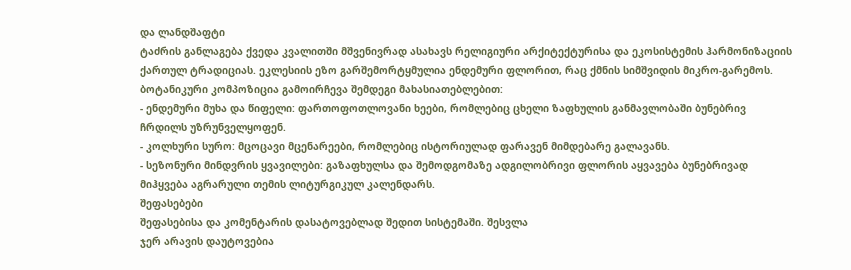და ლანდშაფტი
ტაძრის განლაგება ქვედა კვალითში მშვენივრად ასახავს რელიგიური არქიტექტურისა და ეკოსისტემის ჰარმონიზაციის ქართულ ტრადიციას. ეკლესიის ეზო გარშემორტყმულია ენდემური ფლორით, რაც ქმნის სიმშვიდის მიკრო-გარემოს.
ბოტანიკური კომპოზიცია გამოირჩევა შემდეგი მახასიათებლებით:
- ენდემური მუხა და წიფელი: ფართოფოთლოვანი ხეები, რომლებიც ცხელი ზაფხულის განმავლობაში ბუნებრივ ჩრდილს უზრუნველყოფენ.
- კოლხური სურო: მცოცავი მცენარეები, რომლებიც ისტორიულად ფარავენ მიმდებარე გალავანს.
- სეზონური მინდვრის ყვავილები: გაზაფხულსა და შემოდგომაზე ადგილობრივი ფლორის აყვავება ბუნებრივად მიჰყვება აგრარული თემის ლიტურგიკულ კალენდარს.
შეფასებები
შეფასებისა და კომენტარის დასატოვებლად შედით სისტემაში. შესვლა
ჯერ არავის დაუტოვებია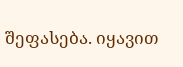შეფასება. იყავით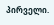პირველი.